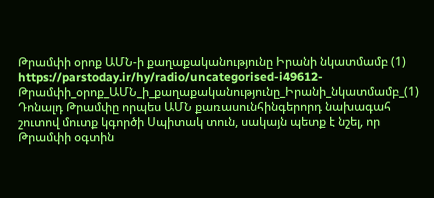Թրամփի օրոք ԱՄՆ-ի քաղաքականությունը Իրանի նկատմամբ (1)
https://parstoday.ir/hy/radio/uncategorised-i49612-Թրամփի_օրոք_ԱՄՆ_ի_քաղաքականությունը_Իրանի_նկատմամբ_(1)
Դոնալդ Թրամփը որպես ԱՄՆ քառասունհինգերորդ նախագահ շուտով մուտք կգործի Սպիտակ տուն, սակայն պետք է նշել, որ Թրամփի օգտին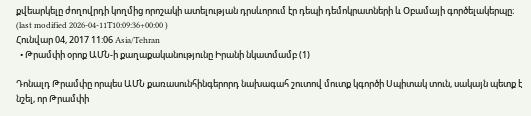քվեարկելը ժողովրդի կողմից որոշակի ատելության դրսևորում էր դեպի դեմոկրատների և Օբամայի գործելակերպը։
(last modified 2026-04-11T10:09:36+00:00 )
Հունվար 04, 2017 11:06 Asia/Tehran
  • Թրամփի օրոք ԱՄՆ-ի քաղաքականությունը Իրանի նկատմամբ (1)

Դոնալդ Թրամփը որպես ԱՄՆ քառասունհինգերորդ նախագահ շուտով մուտք կգործի Սպիտակ տուն, սակայն պետք է նշել, որ Թրամփի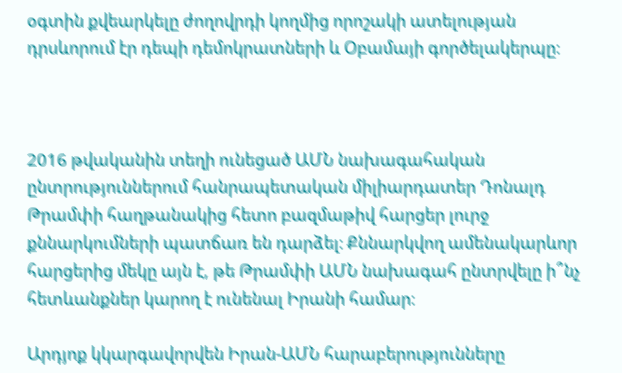օգտին քվեարկելը ժողովրդի կողմից որոշակի ատելության դրսևորում էր դեպի դեմոկրատների և Օբամայի գործելակերպը։



2016 թվականին տեղի ունեցած ԱՄՆ նախագահական ընտրություններում հանրապետական միլիարդատեր Դոնալդ Թրամփի հաղթանակից հետո բազմաթիվ հարցեր լուրջ քննարկումների պատճառ են դարձել։ Քննարկվող ամենակարևոր հարցերից մեկը այն է, թե Թրամփի ԱՄՆ նախագահ ընտրվելը ի՞նչ հետևանքներ կարող է ունենալ Իրանի համար։

Արդյոք կկարգավորվեն Իրան-ԱՄՆ հարաբերությունները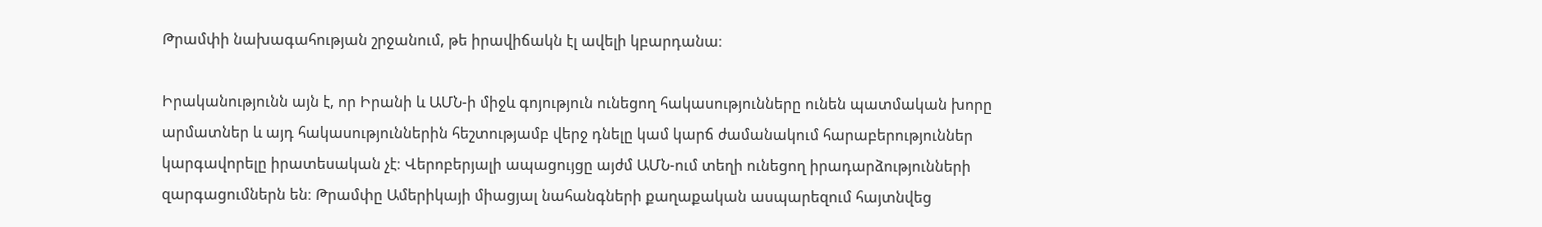Թրամփի նախագահության շրջանում, թե իրավիճակն էլ ավելի կբարդանա։

Իրականությունն այն է, որ Իրանի և ԱՄՆ-ի միջև գոյություն ունեցող հակասությունները ունեն պատմական խորը արմատներ և այդ հակասություններին հեշտությամբ վերջ դնելը կամ կարճ ժամանակում հարաբերություններ կարգավորելը իրատեսական չէ։ Վերոբերյալի ապացույցը այժմ ԱՄՆ-ում տեղի ունեցող իրադարձությունների զարգացումներն են։ Թրամփը Ամերիկայի միացյալ նահանգների քաղաքական ասպարեզում հայտնվեց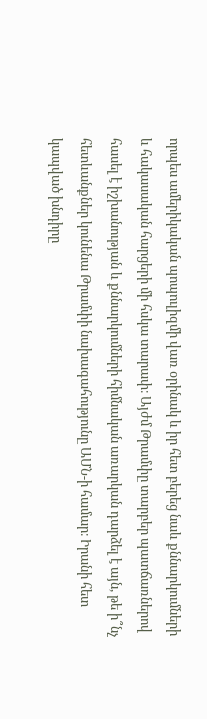որպես ամերիկական պոպուլիզմի վառ օրինակ և իր հետ բերեց նաև քննարկումների և հակասական հարցերի մի հսկա տարափ։ Այժմ Թրամփը տարբեր պատճառներով հասել է իշխանության և քննարկումների հիմնական առարկան դարձել է այն, թե ի՞նչ հետևանքներ կունենա Թրամփի նախագահությունը ԱՄՆ-ի համար։ Իրանի հետ կապված խնդիրը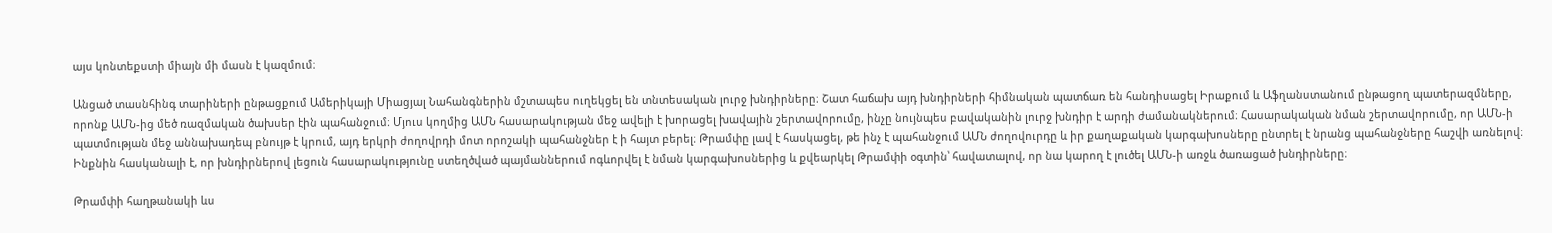այս կոնտեքստի միայն մի մասն է կազմում։

Անցած տասնհինգ տարիների ընթացքում Ամերիկայի Միացյալ Նահանգներին մշտապես ուղեկցել են տնտեսական լուրջ խնդիրները։ Շատ հաճախ այդ խնդիրների հիմնական պատճառ են հանդիսացել Իրաքում և Աֆղանստանում ընթացող պատերազմները, որոնք ԱՄՆ-ից մեծ ռազմական ծախսեր էին պահանջում։ Մյուս կողմից ԱՄՆ հասարակության մեջ ավելի է խորացել խավային շերտավորումը, ինչը նույնպես բավականին լուրջ խնդիր է արդի ժամանակներում։ Հասարակական նման շերտավորումը, որ ԱՄՆ-ի պատմության մեջ աննախադեպ բնույթ է կրում, այդ երկրի ժողովրդի մոտ որոշակի պահանջներ է ի հայտ բերել։ Թրամփը լավ է հասկացել, թե ինչ է պահանջում ԱՄՆ ժողովուրդը և իր քաղաքական կարգախոսները ընտրել է նրանց պահանջները հաշվի առնելով։ Ինքնին հասկանալի է, որ խնդիրներով լեցուն հասարակությունը ստեղծված պայմաններում ոգևորվել է նման կարգախոսներից և քվեարկել Թրամփի օգտին՝ հավատալով, որ նա կարող է լուծել ԱՄՆ-ի առջև ծառացած խնդիրները։

Թրամփի հաղթանակի ևս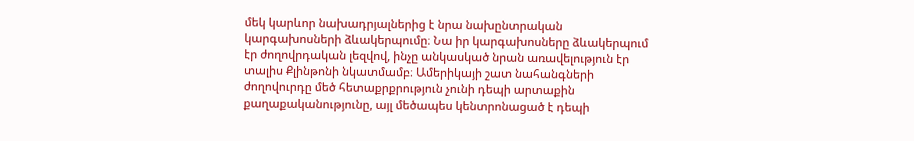մեկ կարևոր նախադրյալներից է նրա նախընտրական կարգախոսների ձևակերպումը։ Նա իր կարգախոսները ձևակերպում էր ժողովրդական լեզվով, ինչը անկասկած նրան առավելություն էր տալիս Քլինթոնի նկատմամբ։ Ամերիկայի շատ նահանգների ժողովուրդը մեծ հետաքրքրություն չունի դեպի արտաքին քաղաքականությունը, այլ մեծապես կենտրոնացած է դեպի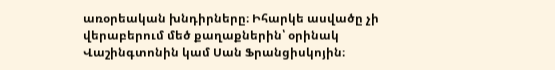առօրեական խնդիրները։ Իհարկե ասվածը չի վերաբերում մեծ քաղաքներին՝ օրինակ Վաշինգտոնին կամ Սան Ֆրանցիսկոյին։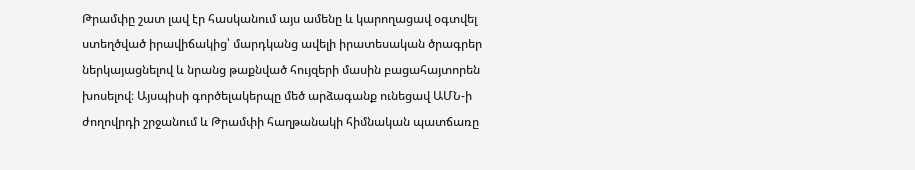Թրամփը շատ լավ էր հասկանում այս ամենը և կարողացավ օգտվել ստեղծված իրավիճակից՝ մարդկանց ավելի իրատեսական ծրագրեր ներկայացնելով և նրանց թաքնված հույզերի մասին բացահայտորեն խոսելով։ Այսպիսի գործելակերպը մեծ արձագանք ունեցավ ԱՄՆ-ի ժողովրդի շրջանում և Թրամփի հաղթանակի հիմնական պատճառը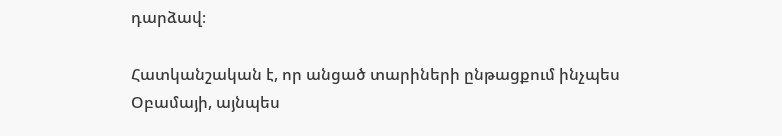դարձավ։

Հատկանշական է, որ անցած տարիների ընթացքում ինչպես Օբամայի, այնպես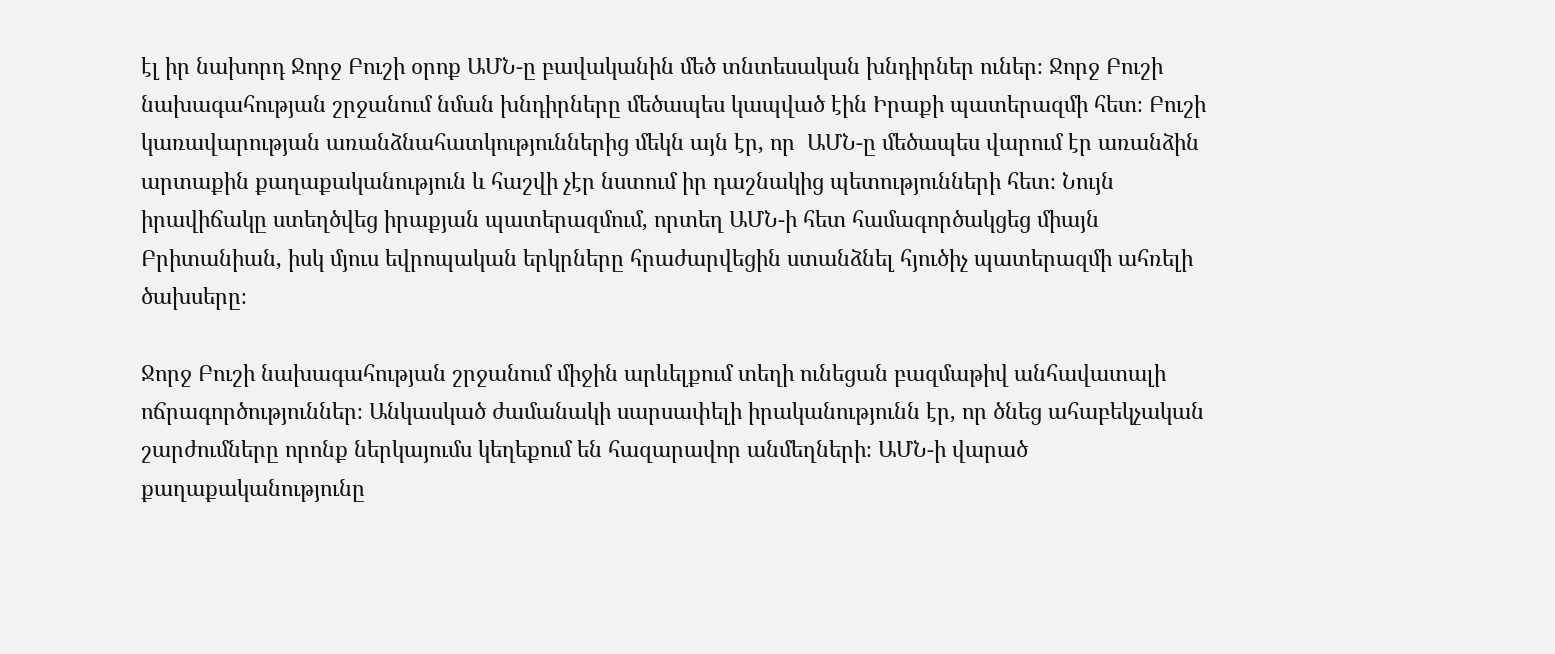էլ իր նախորդ Ջորջ Բուշի օրոք ԱՄՆ-ը բավականին մեծ տնտեսական խնդիրներ ուներ։ Ջորջ Բուշի նախագահության շրջանում նման խնդիրները մեծապես կապված էին Իրաքի պատերազմի հետ։ Բուշի կառավարության առանձնահատկություններից մեկն այն էր, որ  ԱՄՆ-ը մեծապես վարում էր առանձին արտաքին քաղաքականություն և հաշվի չէր նստում իր դաշնակից պետությունների հետ։ Նույն իրավիճակը ստեղծվեց իրաքյան պատերազմում, որտեղ ԱՄՆ-ի հետ համագործակցեց միայն Բրիտանիան, իսկ մյուս եվրոպական երկրները հրաժարվեցին ստանձնել հյուծիչ պատերազմի ահռելի ծախսերը։

Ջորջ Բուշի նախագահության շրջանում միջին արևելքում տեղի ունեցան բազմաթիվ անհավատալի ոճրագործություններ։ Անկասկած ժամանակի սարսափելի իրականությունն էր, որ ծնեց ահաբեկչական շարժումները որոնք ներկայումս կեղեքում են հազարավոր անմեղների։ ԱՄՆ-ի վարած քաղաքականությունը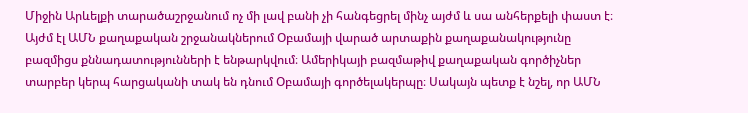Միջին Արևելքի տարածաշրջանում ոչ մի լավ բանի չի հանգեցրել մինչ այժմ և սա անհերքելի փաստ է։ Այժմ էլ ԱՄՆ քաղաքական շրջանակներում Օբամայի վարած արտաքին քաղաքանակությունը բազմիցս քննադատությունների է ենթարկվում։ Ամերիկայի բազմաթիվ քաղաքական գործիչներ տարբեր կերպ հարցականի տակ են դնում Օբամայի գործելակերպը։ Սակայն պետք է նշել, որ ԱՄՆ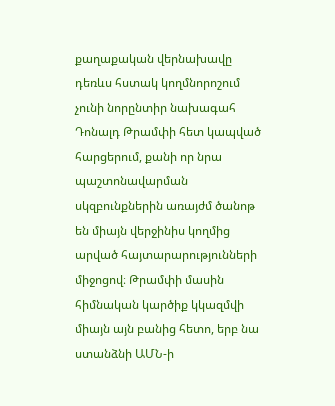քաղաքական վերնախավը դեռևս հստակ կողմնորոշում չունի նորընտիր նախագահ Դոնալդ Թրամփի հետ կապված հարցերում, քանի որ նրա պաշտոնավարման սկզբունքներին առայժմ ծանոթ են միայն վերջինիս կողմից արված հայտարարությունների միջոցով։ Թրամփի մասին հիմնական կարծիք կկազմվի միայն այն բանից հետո, երբ նա ստանձնի ԱՄՆ-ի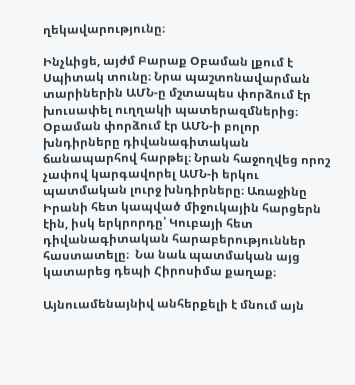ղեկավարությունը։

Ինչևիցե, այժմ Բարաք Օբաման լքում է Սպիտակ տունը։ Նրա պաշտոնավարման տարիներին ԱՄՆ-ը մշտապես փորձում էր խուսափել ուղղակի պատերազմներից։ Օբաման փորձում էր ԱՄՆ-ի բոլոր խնդիրները դիվանագիտական ճանապարհով հարթել։ Նրան հաջողվեց որոշ չափով կարգավորել ԱՄՆ-ի երկու պատմական լուրջ խնդիրները։ Առաջինը Իրանի հետ կապված միջուկային հարցերն էին, իսկ երկրորդը՝ Կուբայի հետ դիվանագիտական հարաբերություններ հաստատելը։  Նա նաև պատմական այց կատարեց դեպի Հիրոսիմա քաղաք։

Այնուամենայնիվ անհերքելի է մնում այն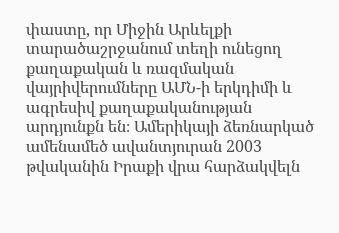փաստը, որ Միջին Արևելքի տարածաշրջանում տեղի ունեցող քաղաքական և ռազմական վայրիվերումները ԱՄՆ-ի երկդիմի և ագրեսիվ քաղաքականության արդյունքն են։ Ամերիկայի ձեռնարկած ամենամեծ ավանտյուրան 2003 թվականին Իրաքի վրա հարձակվելն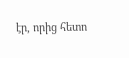էր, որից հետո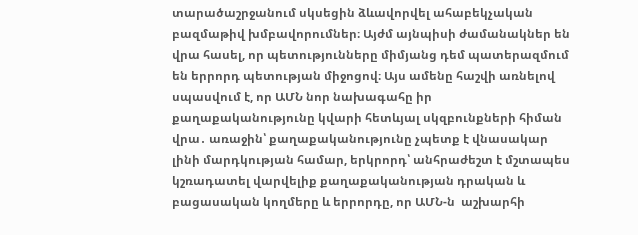տարածաշրջանում սկսեցին ձևավորվել ահաբեկչական բազմաթիվ խմբավորումներ։ Այժմ այնպիսի ժամանակներ են վրա հասել, որ պետությունները միմյանց դեմ պատերազմում են երրորդ պետության միջոցով։ Այս ամենը հաշվի առնելով սպասվում է, որ ԱՄՆ նոր նախագահը իր քաղաքականությունը կվարի հետևյալ սկզբունքների հիման վրա․ առաջին՝ քաղաքականությունը չպետք է վնասակար լինի մարդկության համար, երկրորդ՝ անհրաժեշտ է մշտապես կշռադատել վարվելիք քաղաքականության դրական և բացասական կողմերը և երրորդը, որ ԱՄՆ-ն  աշխարհի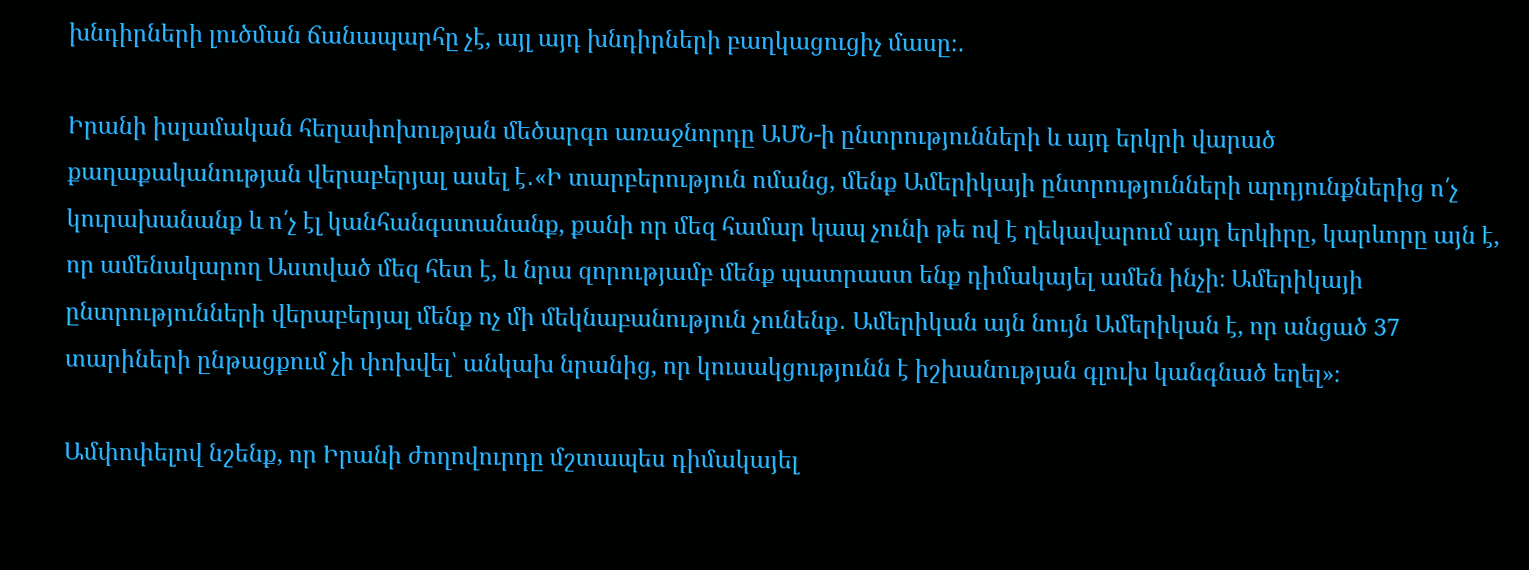խնդիրների լուծման ճանապարհը չէ, այլ այդ խնդիրների բաղկացուցիչ մասը։․

Իրանի իսլամական հեղափոխության մեծարգո առաջնորդը ԱՄՆ-ի ընտրությունների և այդ երկրի վարած քաղաքականության վերաբերյալ ասել է․«Ի տարբերություն ոմանց, մենք Ամերիկայի ընտրությունների արդյունքներից ո՛չ կուրախանանք և ո՛չ էլ կանհանգստանանք, քանի որ մեզ համար կապ չունի թե ով է ղեկավարում այդ երկիրը, կարևորը այն է, որ ամենակարող Աստված մեզ հետ է, և նրա զորությամբ մենք պատրաստ ենք դիմակայել ամեն ինչի։ Ամերիկայի ընտրությունների վերաբերյալ մենք ոչ մի մեկնաբանություն չունենք․ Ամերիկան այն նույն Ամերիկան է, որ անցած 37 տարիների ընթացքում չի փոխվել՝ անկախ նրանից, որ կուսակցությունն է իշխանության գլուխ կանգնած եղել»։

Ամփոփելով նշենք, որ Իրանի ժողովուրդը մշտապես դիմակայել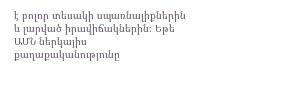է բոլոր տեսակի սպառնալիքներին և լարված իրավիճակներին։ Եթե ԱՄՆ ներկայիս քաղաքականությունը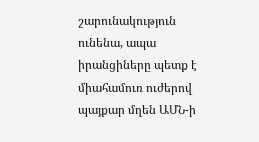շարունակություն ունենա, ապա իրանցիները պետք է միահամուռ ուժերով պայքար մղեն ԱՄՆ-ի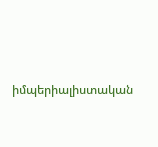իմպերիալիստական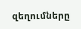զեղումները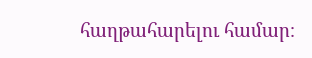հաղթահարելու համար։